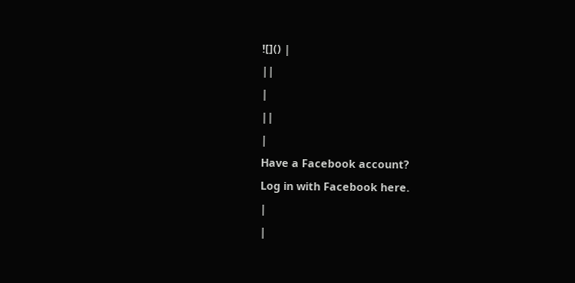![]() |
||
|
||
|
Have a Facebook account?
Log in with Facebook here.
|
|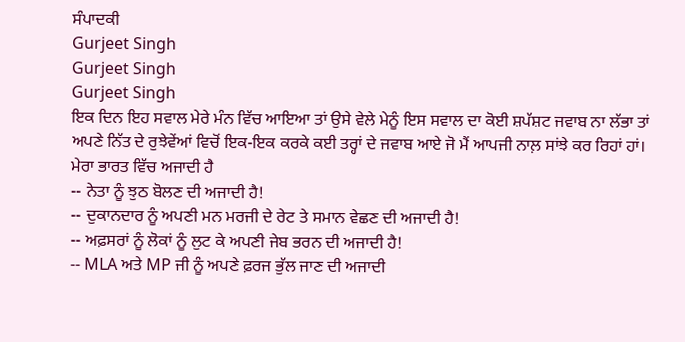ਸੰਪਾਦਕੀ
Gurjeet Singh
Gurjeet Singh
Gurjeet Singh
ਇਕ ਦਿਨ ਇਹ ਸਵਾਲ ਮੇਰੇ ਮੰਨ ਵਿੱਚ ਆਇਆ ਤਾਂ ਉਸੇ ਵੇਲੇ ਮੇਨੂੰ ਇਸ ਸਵਾਲ ਦਾ ਕੋਈ ਸ਼ਪੱਸ਼ਟ ਜਵਾਬ ਨਾ ਲੱਭਾ ਤਾਂ ਅਪਣੇ ਨਿੱਤ ਦੇ ਰੁਝੇਵੇਂਆਂ ਵਿਚੋਂ ਇਕ-ਇਕ ਕਰਕੇ ਕਈ ਤਰ੍ਹਾਂ ਦੇ ਜਵਾਬ ਆਏ ਜੋ ਮੈਂ ਆਪਜੀ ਨਾਲ਼ ਸਾਂਝੇ ਕਰ ਰਿਹਾਂ ਹਾਂ।
ਮੇਰਾ ਭਾਰਤ ਵਿੱਚ ਅਜਾਦੀ ਹੈ
-- ਨੇਤਾ ਨੂੰ ਝੁਠ ਬੋਲਣ ਦੀ ਅਜਾਦੀ ਹੈ!
-- ਦੁਕਾਨਦਾਰ ਨੂੰ ਅਪਣੀ ਮਨ ਮਰਜੀ ਦੇ ਰੇਟ ਤੇ ਸਮਾਨ ਵੇਛਣ ਦੀ ਅਜਾਦੀ ਹੈ!
-- ਅਫ਼ਸਰਾਂ ਨੂੰ ਲੋਕਾਂ ਨੂੰ ਲੁਟ ਕੇ ਅਪਣੀ ਜੇਬ ਭਰਨ ਦੀ ਅਜਾਦੀ ਹੈ!
-- MLA ਅਤੇ MP ਜੀ ਨੂੰ ਅਪਣੇ ਫ਼ਰਜ ਭੁੱਲ ਜਾਣ ਦੀ ਅਜਾਦੀ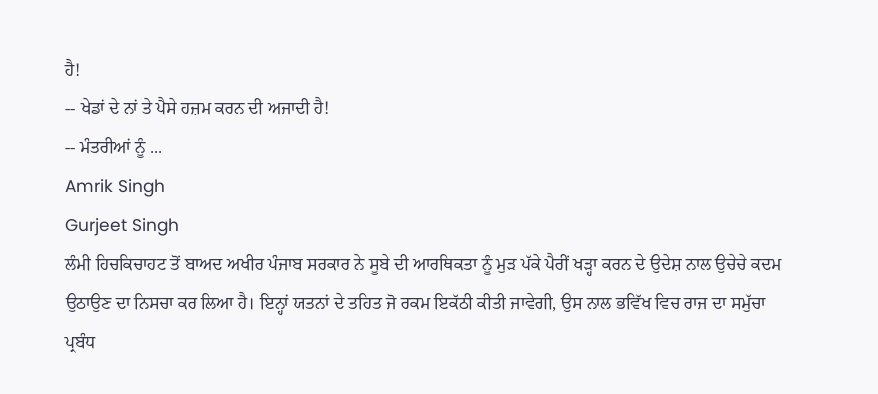ਹੈ!
-- ਖੇਡਾਂ ਦੇ ਨਾਂ ਤੇ ਪੈਸੇ ਹਜ਼ਮ ਕਰਨ ਦੀ ਅਜਾਦੀ ਹੈ!
-- ਮੰਤਰੀਆਂ ਨੂੰ ...
Amrik Singh
Gurjeet Singh
ਲੰਮੀ ਹਿਚਕਿਚਾਹਟ ਤੋਂ ਬਾਅਦ ਅਖੀਰ ਪੰਜਾਬ ਸਰਕਾਰ ਨੇ ਸੂਬੇ ਦੀ ਆਰਥਿਕਤਾ ਨੂੰ ਮੁੜ ਪੱਕੇ ਪੈਰੀਂ ਖੜ੍ਹਾ ਕਰਨ ਦੇ ਉਦੇਸ਼ ਨਾਲ ਉਚੇਚੇ ਕਦਮ ਉਠਾਉਣ ਦਾ ਨਿਸਚਾ ਕਰ ਲਿਆ ਹੈ। ਇਨ੍ਹਾਂ ਯਤਨਾਂ ਦੇ ਤਹਿਤ ਜੋ ਰਕਮ ਇਕੱਠੀ ਕੀਤੀ ਜਾਵੇਗੀ, ਉਸ ਨਾਲ ਭਵਿੱਖ ਵਿਚ ਰਾਜ ਦਾ ਸਮੁੱਚਾ ਪ੍ਰਬੰਧ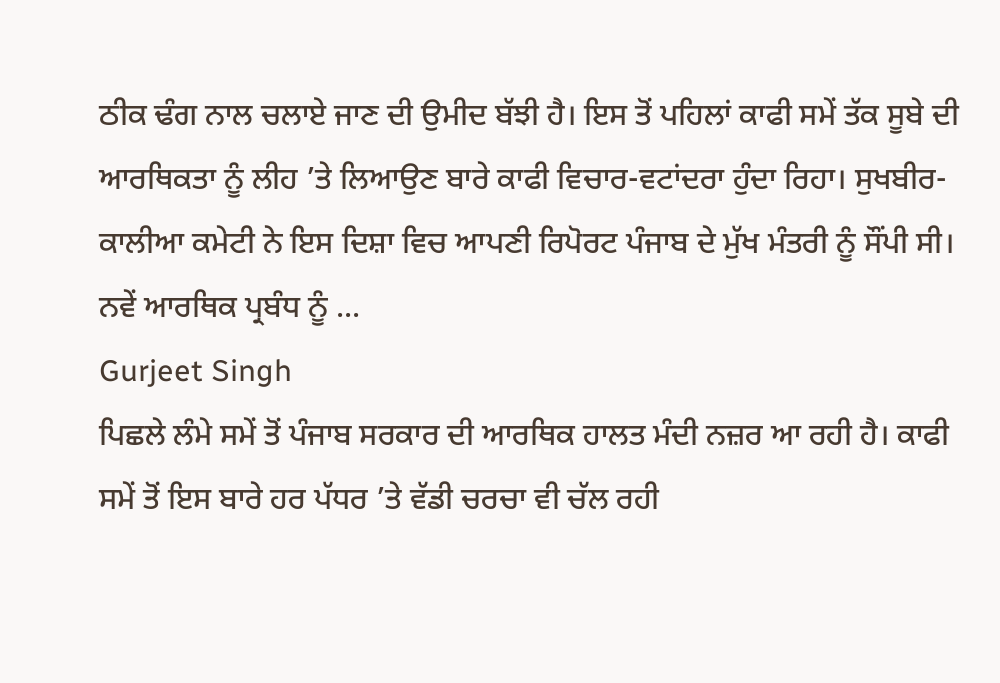ਠੀਕ ਢੰਗ ਨਾਲ ਚਲਾਏ ਜਾਣ ਦੀ ਉਮੀਦ ਬੱਝੀ ਹੈ। ਇਸ ਤੋਂ ਪਹਿਲਾਂ ਕਾਫੀ ਸਮੇਂ ਤੱਕ ਸੂਬੇ ਦੀ ਆਰਥਿਕਤਾ ਨੂੰ ਲੀਹ ’ਤੇ ਲਿਆਉਣ ਬਾਰੇ ਕਾਫੀ ਵਿਚਾਰ-ਵਟਾਂਦਰਾ ਹੁੰਦਾ ਰਿਹਾ। ਸੁਖਬੀਰ-ਕਾਲੀਆ ਕਮੇਟੀ ਨੇ ਇਸ ਦਿਸ਼ਾ ਵਿਚ ਆਪਣੀ ਰਿਪੋਰਟ ਪੰਜਾਬ ਦੇ ਮੁੱਖ ਮੰਤਰੀ ਨੂੰ ਸੌਂਪੀ ਸੀ। ਨਵੇਂ ਆਰਥਿਕ ਪ੍ਰਬੰਧ ਨੂੰ ...
Gurjeet Singh
ਪਿਛਲੇ ਲੰਮੇ ਸਮੇਂ ਤੋਂ ਪੰਜਾਬ ਸਰਕਾਰ ਦੀ ਆਰਥਿਕ ਹਾਲਤ ਮੰਦੀ ਨਜ਼ਰ ਆ ਰਹੀ ਹੈ। ਕਾਫੀ ਸਮੇਂ ਤੋਂ ਇਸ ਬਾਰੇ ਹਰ ਪੱਧਰ ’ਤੇ ਵੱਡੀ ਚਰਚਾ ਵੀ ਚੱਲ ਰਹੀ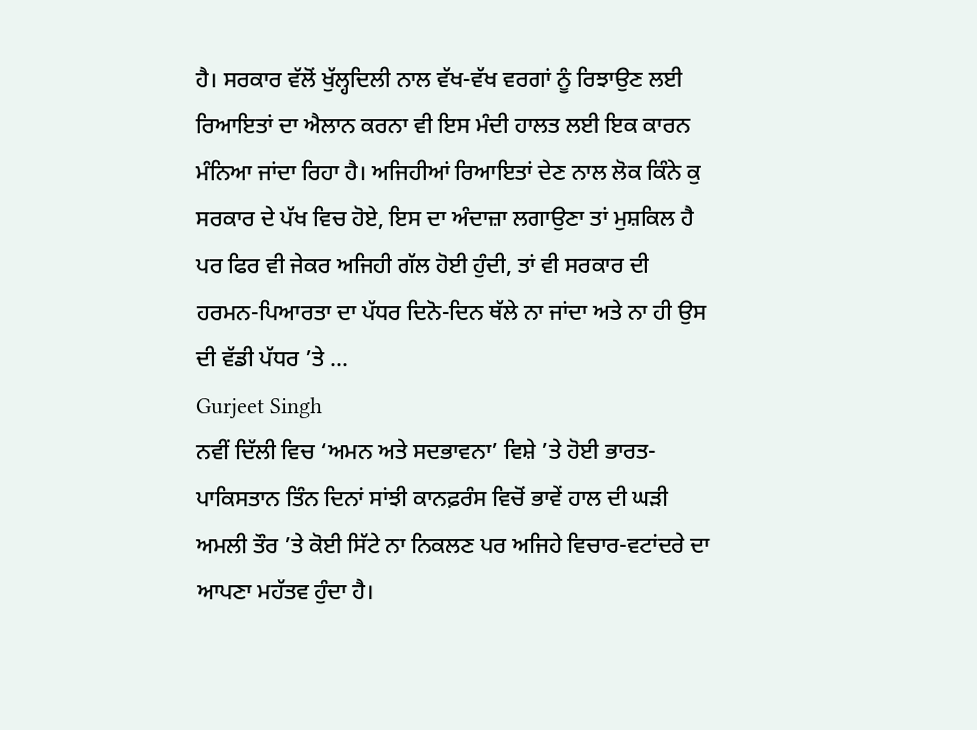ਹੈ। ਸਰਕਾਰ ਵੱਲੋਂ ਖੁੱਲ੍ਹਦਿਲੀ ਨਾਲ ਵੱਖ-ਵੱਖ ਵਰਗਾਂ ਨੂੰ ਰਿਝਾਉਣ ਲਈ ਰਿਆਇਤਾਂ ਦਾ ਐਲਾਨ ਕਰਨਾ ਵੀ ਇਸ ਮੰਦੀ ਹਾਲਤ ਲਈ ਇਕ ਕਾਰਨ ਮੰਨਿਆ ਜਾਂਦਾ ਰਿਹਾ ਹੈ। ਅਜਿਹੀਆਂ ਰਿਆਇਤਾਂ ਦੇਣ ਨਾਲ ਲੋਕ ਕਿੰਨੇ ਕੁ ਸਰਕਾਰ ਦੇ ਪੱਖ ਵਿਚ ਹੋਏ, ਇਸ ਦਾ ਅੰਦਾਜ਼ਾ ਲਗਾਉਣਾ ਤਾਂ ਮੁਸ਼ਕਿਲ ਹੈ ਪਰ ਫਿਰ ਵੀ ਜੇਕਰ ਅਜਿਹੀ ਗੱਲ ਹੋਈ ਹੁੰਦੀ, ਤਾਂ ਵੀ ਸਰਕਾਰ ਦੀ ਹਰਮਨ-ਪਿਆਰਤਾ ਦਾ ਪੱਧਰ ਦਿਨੋ-ਦਿਨ ਥੱਲੇ ਨਾ ਜਾਂਦਾ ਅਤੇ ਨਾ ਹੀ ਉਸ ਦੀ ਵੱਡੀ ਪੱਧਰ ’ਤੇ ...
Gurjeet Singh
ਨਵੀਂ ਦਿੱਲੀ ਵਿਚ ‘ਅਮਨ ਅਤੇ ਸਦਭਾਵਨਾ’ ਵਿਸ਼ੇ ’ਤੇ ਹੋਈ ਭਾਰਤ-ਪਾਕਿਸਤਾਨ ਤਿੰਨ ਦਿਨਾਂ ਸਾਂਝੀ ਕਾਨਫ਼ਰੰਸ ਵਿਚੋਂ ਭਾਵੇਂ ਹਾਲ ਦੀ ਘੜੀ ਅਮਲੀ ਤੌਰ ’ਤੇ ਕੋਈ ਸਿੱਟੇ ਨਾ ਨਿਕਲਣ ਪਰ ਅਜਿਹੇ ਵਿਚਾਰ-ਵਟਾਂਦਰੇ ਦਾ ਆਪਣਾ ਮਹੱਤਵ ਹੁੰਦਾ ਹੈ।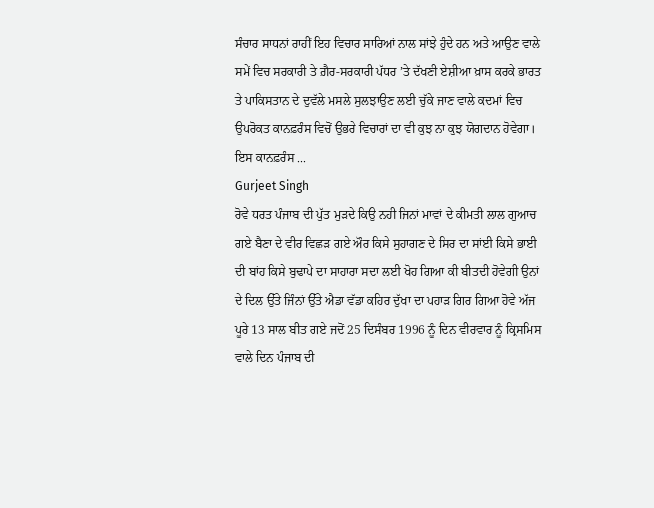ਸੰਚਾਰ ਸਾਧਨਾਂ ਰਾਹੀਂ ਇਹ ਵਿਚਾਰ ਸਾਰਿਆਂ ਨਾਲ ਸਾਂਝੇ ਹੁੰਦੇ ਹਨ ਅਤੇ ਆਉਣ ਵਾਲੇ ਸਮੇਂ ਵਿਚ ਸਰਕਾਰੀ ਤੇ ਗ਼ੈਰ-ਸਰਕਾਰੀ ਪੱਧਰ ’ਤੇ ਦੱਖਣੀ ਏਸ਼ੀਆ ਖ਼ਾਸ ਕਰਕੇ ਭਾਰਤ ਤੇ ਪਾਕਿਸਤਾਨ ਦੇ ਦੁਵੱਲੇ ਮਸਲੇ ਸੁਲਝਾਉਣ ਲਈ ਚੁੱਕੇ ਜਾਣ ਵਾਲੇ ਕਦਮਾਂ ਵਿਚ ਉਪਰੋਕਤ ਕਾਨਫ਼ਰੰਸ ਵਿਚੋਂ ਉਭਰੇ ਵਿਚਾਰਾਂ ਦਾ ਵੀ ਕੁਝ ਨਾ ਕੁਝ ਯੋਗਦਾਨ ਹੋਵੇਗਾ। ਇਸ ਕਾਨਫ਼ਰੰਸ ...
Gurjeet Singh
ਰੋਵੇ ਧਰਤ ਪੰਜਾਬ ਦੀ ਪੁੱਤ ਮੁੜਦੇ ਕਿਉ ਨਹੀ ਜਿਨਾਂ ਮਾਵਾਂ ਦੇ ਕੀਮਤੀ ਲਾਲ ਗੁਆਚ ਗਏ ਬੈਣਾ ਦੇ ਵੀਰ ਵਿਛੜ ਗਏ ਔਰ ਕਿਸੇ ਸੁਹਾਗਣ ਦੇ ਸਿਰ ਦਾ ਸਾਂਈ ਕਿਸੇ ਭਾਈ ਦੀ ਬਾਂਹ ਕਿਸੇ ਬੁਢਾਪੇ ਦਾ ਸਾਹਾਰਾ ਸਦਾ ਲਈ ਖੋਹ ਗਿਆ ਕੀ ਬੀਤਦੀ ਹੋਵੇਗੀ ਉਨਾਂ ਦੇ ਦਿਲ ਉੱਤੇ ਜਿੰਨਾਂ ਉੱਤੇ ਐਡਾ ਵੱਡਾ ਕਹਿਰ ਦੁੱਖਾ ਦਾ ਪਹਾੜ ਗਿਰ ਗਿਆ ਹੋਵੇ ਅੱਜ ਪੂਰੇ 13 ਸਾਲ ਬੀਤ ਗਏ ਜਦੋਂ 25 ਦਿਸੰਬਰ 1996 ਨੂੰ ਦਿਨ ਵੀਰਵਾਰ ਨੂੰ ਕ੍ਰਿਸਮਿਸ ਵਾਲੇ ਦਿਨ ਪੰਜਾਬ ਦੀ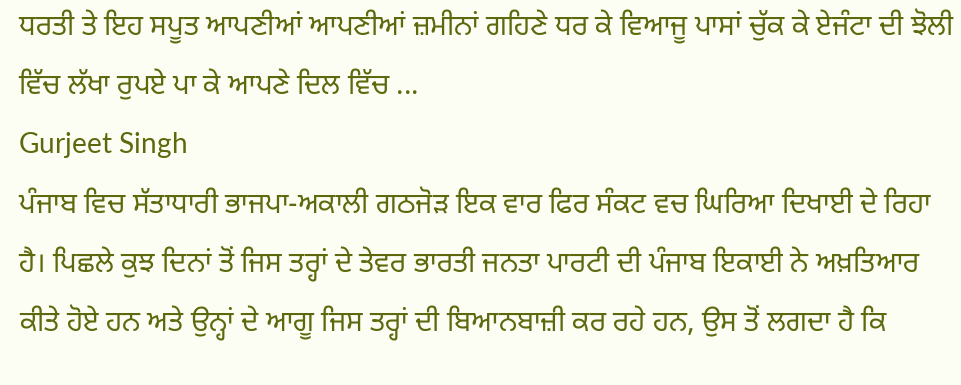ਧਰਤੀ ਤੇ ਇਹ ਸਪੂਤ ਆਪਣੀਆਂ ਆਪਣੀਆਂ ਜ਼ਮੀਨਾਂ ਗਹਿਣੇ ਧਰ ਕੇ ਵਿਆਜੂ ਪਾਸਾਂ ਚੁੱਕ ਕੇ ਏਜੰਟਾ ਦੀ ਝੋਲੀ ਵਿੱਚ ਲੱਖਾ ਰੁਪਏ ਪਾ ਕੇ ਆਪਣੇ ਦਿਲ ਵਿੱਚ ...
Gurjeet Singh
ਪੰਜਾਬ ਵਿਚ ਸੱਤਾਧਾਰੀ ਭਾਜਪਾ-ਅਕਾਲੀ ਗਠਜੋੜ ਇਕ ਵਾਰ ਫਿਰ ਸੰਕਟ ਵਚ ਘਿਰਿਆ ਦਿਖਾਈ ਦੇ ਰਿਹਾ ਹੈ। ਪਿਛਲੇ ਕੁਝ ਦਿਨਾਂ ਤੋਂ ਜਿਸ ਤਰ੍ਹਾਂ ਦੇ ਤੇਵਰ ਭਾਰਤੀ ਜਨਤਾ ਪਾਰਟੀ ਦੀ ਪੰਜਾਬ ਇਕਾਈ ਨੇ ਅਖ਼ਤਿਆਰ ਕੀਤੇ ਹੋਏ ਹਨ ਅਤੇ ਉਨ੍ਹਾਂ ਦੇ ਆਗੂ ਜਿਸ ਤਰ੍ਹਾਂ ਦੀ ਬਿਆਨਬਾਜ਼ੀ ਕਰ ਰਹੇ ਹਨ, ਉਸ ਤੋਂ ਲਗਦਾ ਹੈ ਕਿ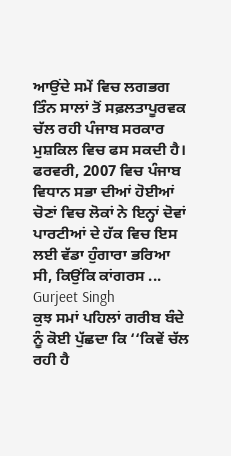ਆਉਂਦੇ ਸਮੇਂ ਵਿਚ ਲਗਭਗ ਤਿੰਨ ਸਾਲਾਂ ਤੋਂ ਸਫ਼ਲਤਾਪੂਰਵਕ ਚੱਲ ਰਹੀ ਪੰਜਾਬ ਸਰਕਾਰ ਮੁਸ਼ਕਿਲ ਵਿਚ ਫਸ ਸਕਦੀ ਹੈ। ਫਰਵਰੀ, 2007 ਵਿਚ ਪੰਜਾਬ ਵਿਧਾਨ ਸਭਾ ਦੀਆਂ ਹੋਈਆਂ ਚੋਣਾਂ ਵਿਚ ਲੋਕਾਂ ਨੇ ਇਨ੍ਹਾਂ ਦੋਵਾਂ ਪਾਰਟੀਆਂ ਦੇ ਹੱਕ ਵਿਚ ਇਸ ਲਈ ਵੱਡਾ ਹੁੰਗਾਰਾ ਭਰਿਆ ਸੀ, ਕਿਉਂਕਿ ਕਾਂਗਰਸ ...
Gurjeet Singh
ਕੁਝ ਸਮਾਂ ਪਹਿਲਾਂ ਗਰੀਬ ਬੰਦੇ ਨੂੰ ਕੋਈ ਪੁੱਛਦਾ ਕਿ ‘‘ਕਿਵੇਂ ਚੱਲ ਰਹੀ ਹੈ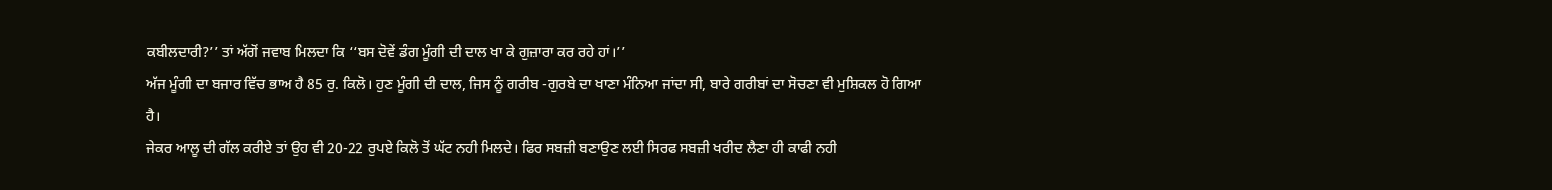ਕਬੀਲਦਾਰੀ?’’ ਤਾਂ ਅੱਗੋਂ ਜਵਾਬ ਮਿਲਦਾ ਕਿ ‘‘ਬਸ ਦੋਵੇਂ ਡੰਗ ਮੂੰਗੀ ਦੀ ਦਾਲ ਖਾ ਕੇ ਗੁਜ਼ਾਰਾ ਕਰ ਰਹੇ ਹਾਂ।’’
ਅੱਜ ਮੂੰਗੀ ਦਾ ਬਜਾਰ ਵਿੱਚ ਭਾਅ ਹੈ 85 ਰੁ. ਕਿਲੋ। ਹੁਣ ਮੂੰਗੀ ਦੀ ਦਾਲ, ਜਿਸ ਨੂੰ ਗਰੀਬ -ਗੁਰਬੇ ਦਾ ਖਾਣਾ ਮੰਨਿਆ ਜਾਂਦਾ ਸੀ, ਬਾਰੇ ਗਰੀਬਾਂ ਦਾ ਸੋਚਣਾ ਵੀ ਮੁਸ਼ਿਕਲ ਹੋ ਗਿਆ ਹੈ।
ਜੇਕਰ ਆਲੂ ਦੀ ਗੱਲ ਕਰੀਏ ਤਾਂ ਉਹ ਵੀ 20-22 ਰੁਪਏ ਕਿਲੋ ਤੋਂ ਘੱਟ ਨਹੀ ਮਿਲਦੇ। ਫਿਰ ਸਬਜ਼ੀ ਬਣਾਉਣ ਲਈ ਸਿਰਫ ਸਬਜ਼ੀ ਖਰੀਦ ਲੈਣਾ ਹੀ ਕਾਫੀ ਨਹੀ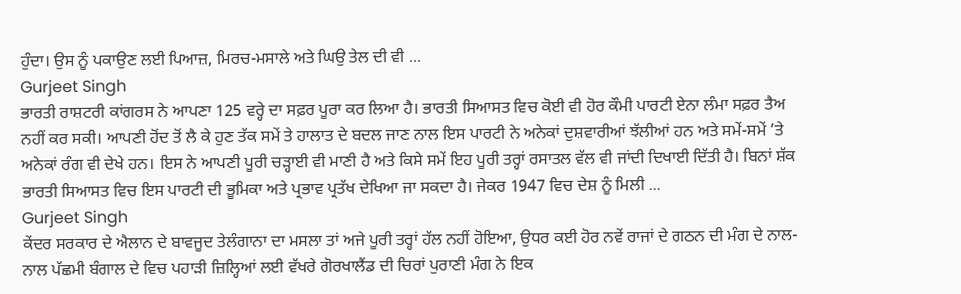ਹੁੰਦਾ। ਉਸ ਨੂੰ ਪਕਾਉਣ ਲਈ ਪਿਆਜ਼, ਮਿਰਚ-ਮਸਾਲੇ ਅਤੇ ਘਿਉ ਤੇਲ ਦੀ ਵੀ ...
Gurjeet Singh
ਭਾਰਤੀ ਰਾਸ਼ਟਰੀ ਕਾਂਗਰਸ ਨੇ ਆਪਣਾ 125 ਵਰ੍ਹੇ ਦਾ ਸਫ਼ਰ ਪੂਰਾ ਕਰ ਲਿਆ ਹੈ। ਭਾਰਤੀ ਸਿਆਸਤ ਵਿਚ ਕੋਈ ਵੀ ਹੋਰ ਕੌਮੀ ਪਾਰਟੀ ਏਨਾ ਲੰਮਾ ਸਫ਼ਰ ਤੈਅ ਨਹੀਂ ਕਰ ਸਕੀ। ਆਪਣੀ ਹੋਂਦ ਤੋਂ ਲੈ ਕੇ ਹੁਣ ਤੱਕ ਸਮੇਂ ਤੇ ਹਾਲਾਤ ਦੇ ਬਦਲ ਜਾਣ ਨਾਲ ਇਸ ਪਾਰਟੀ ਨੇ ਅਨੇਕਾਂ ਦੁਸ਼ਵਾਰੀਆਂ ਝੱਲੀਆਂ ਹਨ ਅਤੇ ਸਮੇਂ-ਸਮੇਂ ’ਤੇ ਅਨੇਕਾਂ ਰੰਗ ਵੀ ਦੇਖੇ ਹਨ। ਇਸ ਨੇ ਆਪਣੀ ਪੂਰੀ ਚੜ੍ਹਾਈ ਵੀ ਮਾਣੀ ਹੈ ਅਤੇ ਕਿਸੇ ਸਮੇਂ ਇਹ ਪੂਰੀ ਤਰ੍ਹਾਂ ਰਸਾਤਲ ਵੱਲ ਵੀ ਜਾਂਦੀ ਦਿਖਾਈ ਦਿੱਤੀ ਹੈ। ਬਿਨਾਂ ਸ਼ੱਕ ਭਾਰਤੀ ਸਿਆਸਤ ਵਿਚ ਇਸ ਪਾਰਟੀ ਦੀ ਭੂਮਿਕਾ ਅਤੇ ਪ੍ਰਭਾਵ ਪ੍ਰਤੱਖ ਦੇਖਿਆ ਜਾ ਸਕਦਾ ਹੈ। ਜੇਕਰ 1947 ਵਿਚ ਦੇਸ਼ ਨੂੰ ਮਿਲੀ ...
Gurjeet Singh
ਕੇਂਦਰ ਸਰਕਾਰ ਦੇ ਐਲਾਨ ਦੇ ਬਾਵਜੂਦ ਤੇਲੰਗਾਨਾ ਦਾ ਮਸਲਾ ਤਾਂ ਅਜੇ ਪੂਰੀ ਤਰ੍ਹਾਂ ਹੱਲ ਨਹੀਂ ਹੋਇਆ, ਉਧਰ ਕਈ ਹੋਰ ਨਵੇਂ ਰਾਜਾਂ ਦੇ ਗਠਨ ਦੀ ਮੰਗ ਦੇ ਨਾਲ-ਨਾਲ ਪੱਛਮੀ ਬੰਗਾਲ ਦੇ ਵਿਚ ਪਹਾੜੀ ਜ਼ਿਲ੍ਹਿਆਂ ਲਈ ਵੱਖਰੇ ਗੋਰਖਾਲੈਂਡ ਦੀ ਚਿਰਾਂ ਪੁਰਾਣੀ ਮੰਗ ਨੇ ਇਕ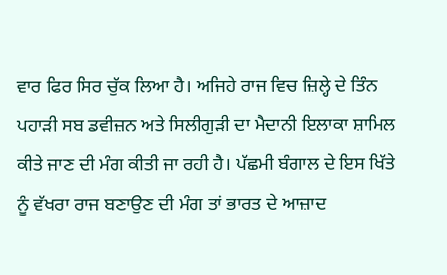ਵਾਰ ਫਿਰ ਸਿਰ ਚੁੱਕ ਲਿਆ ਹੈ। ਅਜਿਹੇ ਰਾਜ ਵਿਚ ਜ਼ਿਲ੍ਹੇ ਦੇ ਤਿੰਨ ਪਹਾੜੀ ਸਬ ਡਵੀਜ਼ਨ ਅਤੇ ਸਿਲੀਗੁੜੀ ਦਾ ਮੈਦਾਨੀ ਇਲਾਕਾ ਸ਼ਾਮਿਲ ਕੀਤੇ ਜਾਣ ਦੀ ਮੰਗ ਕੀਤੀ ਜਾ ਰਹੀ ਹੈ। ਪੱਛਮੀ ਬੰਗਾਲ ਦੇ ਇਸ ਖਿੱਤੇ ਨੂੰ ਵੱਖਰਾ ਰਾਜ ਬਣਾਉਣ ਦੀ ਮੰਗ ਤਾਂ ਭਾਰਤ ਦੇ ਆਜ਼ਾਦ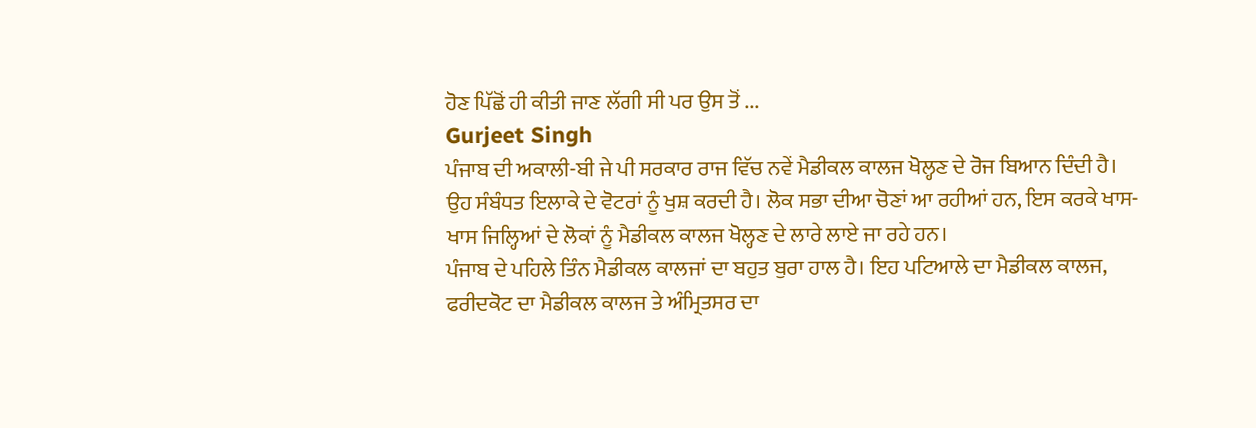ਹੋਣ ਪਿੱਛੋਂ ਹੀ ਕੀਤੀ ਜਾਣ ਲੱਗੀ ਸੀ ਪਰ ਉਸ ਤੋਂ ...
Gurjeet Singh
ਪੰਜਾਬ ਦੀ ਅਕਾਲੀ-ਬੀ ਜੇ ਪੀ ਸਰਕਾਰ ਰਾਜ ਵਿੱਚ ਨਵੇਂ ਮੈਡੀਕਲ ਕਾਲਜ ਖੋਲ੍ਹਣ ਦੇ ਰੋਜ ਬਿਆਨ ਦਿੰਦੀ ਹੈ। ਉਹ ਸੰਬੰਧਤ ਇਲਾਕੇ ਦੇ ਵੋਟਰਾਂ ਨੂੰ ਖੁਸ਼ ਕਰਦੀ ਹੈ। ਲੋਕ ਸਭਾ ਦੀਆ ਚੋਣਾਂ ਆ ਰਹੀਆਂ ਹਨ, ਇਸ ਕਰਕੇ ਖਾਸ-ਖਾਸ ਜਿਲ੍ਹਿਆਂ ਦੇ ਲੋਕਾਂ ਨੂੰ ਮੈਡੀਕਲ ਕਾਲਜ ਖੋਲ੍ਹਣ ਦੇ ਲਾਰੇ ਲਾਏ ਜਾ ਰਹੇ ਹਨ।
ਪੰਜਾਬ ਦੇ ਪਹਿਲੇ ਤਿੰਨ ਮੈਡੀਕਲ ਕਾਲਜਾਂ ਦਾ ਬਹੁਤ ਬੁਰਾ ਹਾਲ ਹੈ। ਇਹ ਪਟਿਆਲੇ ਦਾ ਮੈਡੀਕਲ ਕਾਲਜ, ਫਰੀਦਕੋਟ ਦਾ ਮੈਡੀਕਲ ਕਾਲਜ ਤੇ ਅੰਮ੍ਰਿਤਸਰ ਦਾ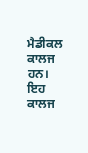ਮੈਡੀਕਲ ਕਾਲਜ ਹਨ। ਇਹ ਕਾਲਜ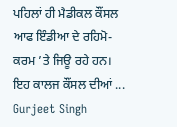ਪਹਿਲਾਂ ਹੀ ਮੈਡੀਕਲ ਕੌਂਸਲ ਆਫ ਇੰਡੀਆ ਦੇ ਰਹਿਮੋ-ਕਰਮ ’ਤੇ ਜਿਊ ਰਹੇ ਹਨ। ਇਹ ਕਾਲਜ ਕੌਂਸਲ ਦੀਆਂ ...
Gurjeet Singh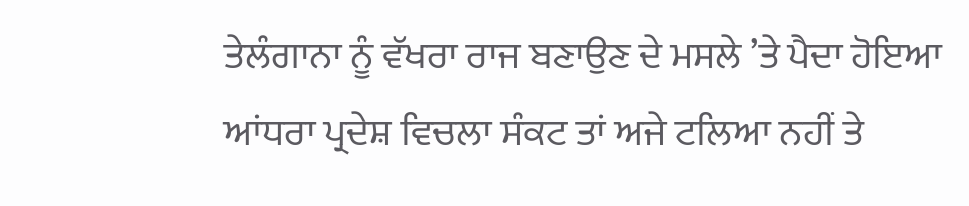ਤੇਲੰਗਾਨਾ ਨੂੰ ਵੱਖਰਾ ਰਾਜ ਬਣਾਉਣ ਦੇ ਮਸਲੇ ’ਤੇ ਪੈਦਾ ਹੋਇਆ ਆਂਧਰਾ ਪ੍ਰਦੇਸ਼ ਵਿਚਲਾ ਸੰਕਟ ਤਾਂ ਅਜੇ ਟਲਿਆ ਨਹੀਂ ਤੇ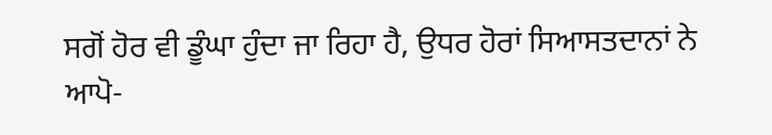ਸਗੋਂ ਹੋਰ ਵੀ ਡੂੰਘਾ ਹੁੰਦਾ ਜਾ ਰਿਹਾ ਹੈ, ਉਧਰ ਹੋਰਾਂ ਸਿਆਸਤਦਾਨਾਂ ਨੇ ਆਪੋ-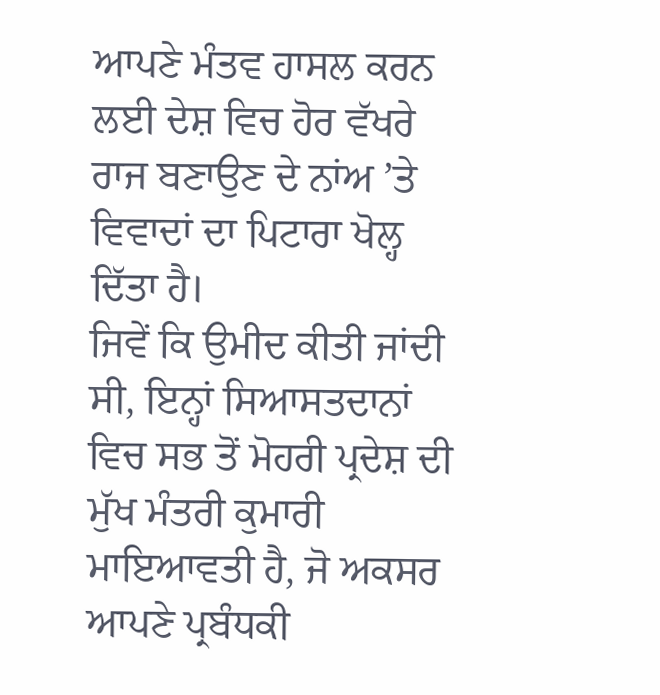ਆਪਣੇ ਮੰਤਵ ਹਾਸਲ ਕਰਨ ਲਈ ਦੇਸ਼ ਵਿਚ ਹੋਰ ਵੱਖਰੇ ਰਾਜ ਬਣਾਉਣ ਦੇ ਨਾਂਅ ’ਤੇ ਵਿਵਾਦਾਂ ਦਾ ਪਿਟਾਰਾ ਖੋਲ੍ਹ ਦਿੱਤਾ ਹੈ।
ਜਿਵੇਂ ਕਿ ਉਮੀਦ ਕੀਤੀ ਜਾਂਦੀ ਸੀ, ਇਨ੍ਹਾਂ ਸਿਆਸਤਦਾਨਾਂ ਵਿਚ ਸਭ ਤੋਂ ਮੋਹਰੀ ਪ੍ਰਦੇਸ਼ ਦੀ ਮੁੱਖ ਮੰਤਰੀ ਕੁਮਾਰੀ ਮਾਇਆਵਤੀ ਹੈ, ਜੋ ਅਕਸਰ ਆਪਣੇ ਪ੍ਰਬੰਧਕੀ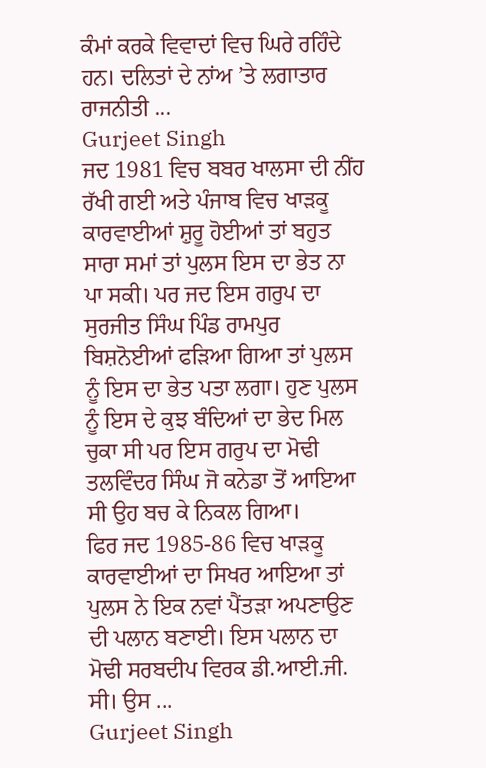ਕੰਮਾਂ ਕਰਕੇ ਵਿਵਾਦਾਂ ਵਿਚ ਘਿਰੇ ਰਹਿੰਦੇ ਹਨ। ਦਲਿਤਾਂ ਦੇ ਨਾਂਅ ’ਤੇ ਲਗਾਤਾਰ ਰਾਜਨੀਤੀ ...
Gurjeet Singh
ਜਦ 1981 ਵਿਚ ਬਬਰ ਖਾਲਸਾ ਦੀ ਨੀਂਹ ਰੱਖੀ ਗਈ ਅਤੇ ਪੰਜਾਬ ਵਿਚ ਖਾੜਕੂ ਕਾਰਵਾਈਆਂ ਸ਼ੁਰੂ ਹੋਈਆਂ ਤਾਂ ਬਹੁਤ ਸਾਰਾ ਸਮਾਂ ਤਾਂ ਪੁਲਸ ਇਸ ਦਾ ਭੇਤ ਨਾ ਪਾ ਸਕੀ। ਪਰ ਜਦ ਇਸ ਗਰੁਪ ਦਾ ਸੁਰਜੀਤ ਸਿੰਘ ਪਿੰਡ ਰਾਮਪੁਰ ਬਿਸ਼ਨੋਈਆਂ ਫੜਿਆ ਗਿਆ ਤਾਂ ਪੁਲਸ ਨੂੰ ਇਸ ਦਾ ਭੇਤ ਪਤਾ ਲਗਾ। ਹੁਣ ਪੁਲਸ ਨੂੰ ਇਸ ਦੇ ਕੁਝ ਬੰਦਿਆਂ ਦਾ ਭੇਦ ਮਿਲ ਚੁਕਾ ਸੀ ਪਰ ਇਸ ਗਰੁਪ ਦਾ ਮੋਢੀ ਤਲਵਿੰਦਰ ਸਿੰਘ ਜੋ ਕਨੇਡਾ ਤੋਂ ਆਇਆ ਸੀ ਉਹ ਬਚ ਕੇ ਨਿਕਲ ਗਿਆ।
ਫਿਰ ਜਦ 1985-86 ਵਿਚ ਖਾੜਕੂ ਕਾਰਵਾਈਆਂ ਦਾ ਸਿਖਰ ਆਇਆ ਤਾਂ ਪੁਲਸ ਨੇ ਇਕ ਨਵਾਂ ਪੈਂਤੜਾ ਅਪਣਾਉਣ ਦੀ ਪਲਾਨ ਬਣਾਈ। ਇਸ ਪਲਾਨ ਦਾ ਮੋਢੀ ਸਰਬਦੀਪ ਵਿਰਕ ਡੀ.ਆਈ.ਜੀ. ਸੀ। ਉਸ ...
Gurjeet Singh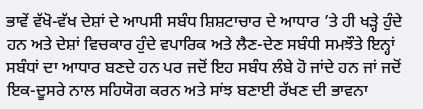ਭਾਵੇਂ ਵੱਖੋ-ਵੱਖ ਦੇਸ਼ਾਂ ਦੇ ਆਪਸੀ ਸਬੰਧ ਸ਼ਿਸ਼ਟਾਚਾਰ ਦੇ ਆਧਾਰ ’ਤੇ ਹੀ ਖੜ੍ਹੇ ਹੁੰਦੇ ਹਨ ਅਤੇ ਦੇਸ਼ਾਂ ਵਿਚਕਾਰ ਹੁੰਦੇ ਵਪਾਰਿਕ ਅਤੇ ਲੈਣ-ਦੇਣ ਸਬੰਧੀ ਸਮਝੌਤੇ ਇਨ੍ਹਾਂ ਸਬੰਧਾਂ ਦਾ ਆਧਾਰ ਬਣਦੇ ਹਨ ਪਰ ਜਦੋਂ ਇਹ ਸਬੰਧ ਲੰਬੇ ਹੋ ਜਾਂਦੇ ਹਨ ਜਾਂ ਜਦੋਂ ਇਕ-ਦੂਸਰੇ ਨਾਲ ਸਹਿਯੋਗ ਕਰਨ ਅਤੇ ਸਾਂਝ ਬਣਾਈ ਰੱਖਣ ਦੀ ਭਾਵਨਾ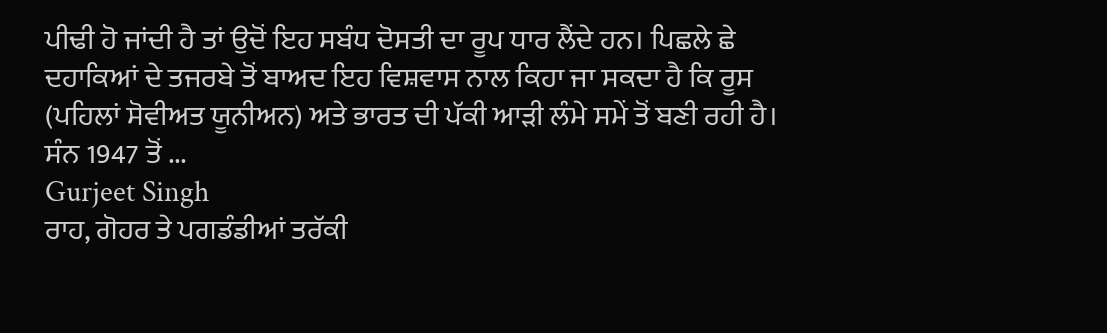ਪੀਢੀ ਹੋ ਜਾਂਦੀ ਹੈ ਤਾਂ ਉਦੋਂ ਇਹ ਸਬੰਧ ਦੋਸਤੀ ਦਾ ਰੂਪ ਧਾਰ ਲੈਂਦੇ ਹਨ। ਪਿਛਲੇ ਛੇ ਦਹਾਕਿਆਂ ਦੇ ਤਜਰਬੇ ਤੋਂ ਬਾਅਦ ਇਹ ਵਿਸ਼ਵਾਸ ਨਾਲ ਕਿਹਾ ਜਾ ਸਕਦਾ ਹੈ ਕਿ ਰੂਸ (ਪਹਿਲਾਂ ਸੋਵੀਅਤ ਯੂਨੀਅਨ) ਅਤੇ ਭਾਰਤ ਦੀ ਪੱਕੀ ਆੜੀ ਲੰਮੇ ਸਮੇਂ ਤੋਂ ਬਣੀ ਰਹੀ ਹੈ।
ਸੰਨ 1947 ਤੋਂ ...
Gurjeet Singh
ਰਾਹ, ਗੋਹਰ ਤੇ ਪਗਡੰਡੀਆਂ ਤਰੱਕੀ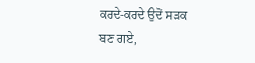ਕਰਦੇ-ਕਰਦੇ ਉਦੋਂ ਸੜਕ ਬਣ ਗਏ,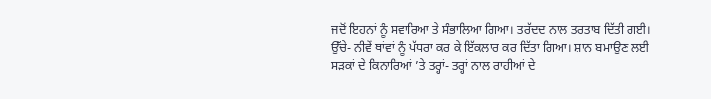ਜਦੋਂ ਇਹਨਾਂ ਨੂੰ ਸਵਾਰਿਆ ਤੇ ਸੰਭਾਲਿਆ ਗਿਆ। ਤਰੱਦਦ ਨਾਲ ਤਰਤਾਬ ਦਿੱਤੀ ਗਈ। ਉੱਚੇ- ਨੀਵੇਂ ਥਾਂਵਾਂ ਨੂੰ ਪੱਧਰਾ ਕਰ ਕੇ ਇੱਕਲਾਰ ਕਰ ਦਿੱਤਾ ਗਿਆ। ਸ਼ਾਨ ਬਮਾਉਣ ਲਈ ਸੜਕਾਂ ਦੇ ਕਿਨਾਰਿਆਂ ’ਤੇ ਤਰ੍ਹਾਂ- ਤਰ੍ਹਾਂ ਨਾਲ ਰਾਹੀਆਂ ਦੇ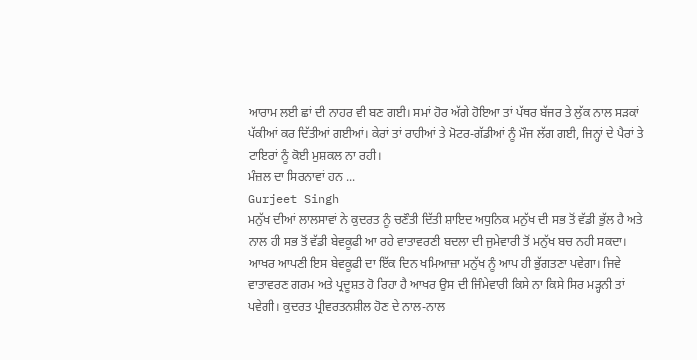ਆਰਾਮ ਲਈ ਛਾਂ ਦੀ ਨਾਹਰ ਵੀ ਬਣ ਗਈ। ਸਮਾਂ ਹੋਰ ਅੱਗੇ ਹੋਇਆ ਤਾਂ ਪੱਥਰ ਬੱਜਰ ਤੇ ਲੁੱਕ ਨਾਲ ਸੜਕਾਂ ਪੱਕੀਆਂ ਕਰ ਦਿੱਤੀਆਂ ਗਈਆਂ। ਕੇਰਾਂ ਤਾਂ ਰਾਹੀਆਂ ਤੇ ਮੋਟਰ-ਗੱਡੀਆਂ ਨੂੰ ਮੌਜ ਲੱਗ ਗਈ, ਜਿਨ੍ਹਾਂ ਦੇ ਪੈਰਾਂ ਤੇ ਟਾਇਰਾਂ ਨੂੰ ਕੋਈ ਮੁਸ਼ਕਲ ਨਾ ਰਹੀ।
ਮੰਜ਼ਲ ਦਾ ਸਿਰਨਾਵਾਂ ਹਨ ...
Gurjeet Singh
ਮਨੁੱਖ ਦੀਆਂ ਲਾਲਸਾਵਾਂ ਨੇ ਕੁਦਰਤ ਨੂੰ ਚਣੌਤੀ ਦਿੱਤੀ ਸ਼ਾਇਦ ਅਧੁਨਿਕ ਮਨੁੱਖ ਦੀ ਸਭ ਤੋਂ ਵੱਡੀ ਭੁੱਲ ਹੈ ਅਤੇ ਨਾਲ ਹੀ ਸਭ ਤੋਂ ਵੱਡੀ ਬੇਵਕੂਫੀ ਆ ਰਹੇ ਵਾਤਾਵਰਣੀ ਬਦਲਾ ਦੀ ਜੁਮੇਵਾਰੀ ਤੋਂ ਮਨੁੱਖ ਬਚ ਨਹੀ ਸਕਦਾ। ਆਖਰ ਆਪਣੀ ਇਸ ਬੇਵਕੂਫੀ ਦਾ ਇੱਕ ਦਿਨ ਖਮਿਆਜ਼ਾ ਮਨੁੱਖ ਨੂੰ ਆਪ ਹੀ ਭੁੱਗਤਣਾ ਪਵੇਗਾ। ਜਿਵੇ ਵਾਤਾਵਰਣ ਗਰਮ ਅਤੇ ਪ੍ਰਦੂਸ਼ਤ ਹੋ ਰਿਹਾ ਹੈ ਆਖਰ ਉਸ ਦੀ ਜਿੰਮੇਵਾਰੀ ਕਿਸੇ ਨਾ ਕਿਸੇ ਸਿਰ ਮੜ੍ਹਨੀ ਤਾਂ ਪਵੇਗੀ। ਕੁਦਰਤ ਪ੍ਰੀਵਰਤਨਸ਼ੀਲ ਹੋਣ ਦੇ ਨਾਲ-ਨਾਲ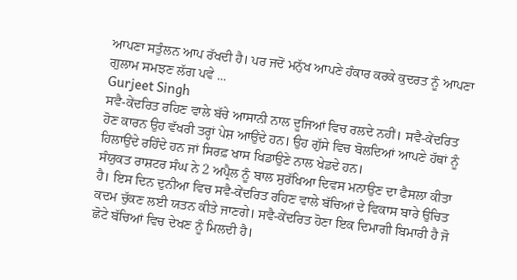ਆਪਣਾ ਸਤੁੰਲਨ ਆਪ ਰੱਖਦੀ ਹੈ। ਪਰ ਜਦੋਂ ਮਨੁੱਖ ਆਪਣੇ ਹੰਕਾਰ ਕਰਕੇ ਕੁਦਰਤ ਨੂੰ ਆਪਣਾ ਗੁਲਾਮ ਸਮਝਣ ਲੱਗ ਪਵੇ ...
Gurjeet Singh
ਸਵੈ-ਕੇਂਦਰਿਤ ਰਹਿਣ ਵਾਲੇ ਬੱਚੇ ਆਸਾਨੀ ਨਾਲ ਦੂਜਿਆਂ ਵਿਚ ਰਲਦੇ ਨਹੀਂ। ਸਵੈ-ਕੇਂਦਰਿਤ ਹੋਣ ਕਾਰਨ ਉਹ ਵੱਖਰੀ ਤਰ੍ਹਾਂ ਪੇਸ਼ ਆਉਂਦੇ ਹਨ। ਉਹ ਗੁੱਸੇ ਵਿਚ ਬੋਲਦਿਆਂ ਆਪਣੇ ਹੱਥਾਂ ਨੂੰ ਹਿਲਾਉਂਦੇ ਰਹਿੰਦੇ ਹਨ ਜਾਂ ਸਿਰਫ਼ ਖਾਸ ਖਿਡਾਉਣੇ ਨਾਲ ਖੇਡਦੇ ਹਨ।
ਸੰਯੁਕਤ ਰਾਸ਼ਟਰ ਸੰਘ ਨੇ 2 ਅਪ੍ਰੈਲ ਨੂੰ ਬਾਲ ਸੁਰੱਖਿਆ ਦਿਵਸ ਮਨਾਉਣ ਦਾ ਫੈਸਲਾ ਕੀਤਾ ਹੈ। ਇਸ ਦਿਨ ਦੁਨੀਆ ਵਿਚ ਸਵੈ-ਕੇਂਦਰਿਤ ਰਹਿਣ ਵਾਲੇ ਬੱਚਿਆਂ ਦੇ ਵਿਕਾਸ ਬਾਰੇ ਉਚਿਤ ਕਦਮ ਚੁੱਕਣ ਲਈ ਯਤਨ ਕੀਤੇ ਜਾਣਗੇ। ਸਵੈ-ਕੇਂਦਰਿਤ ਹੋਣਾ ਇਕ ਦਿਮਾਗੀ ਬਿਮਾਰੀ ਹੈ ਜੋ ਛੋਟੇ ਬੱਚਿਆਂ ਵਿਚ ਦੇਖਣ ਨੂੰ ਮਿਲਦੀ ਹੈ।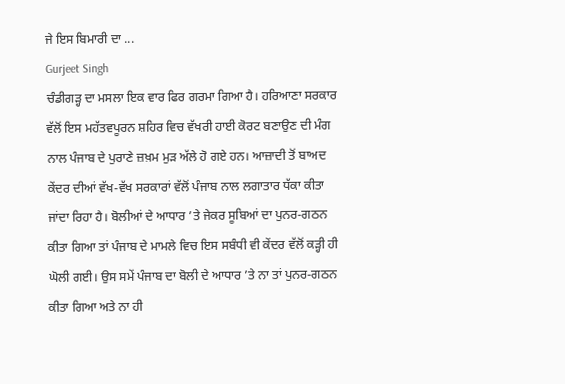ਜੇ ਇਸ ਬਿਮਾਰੀ ਦਾ ...
Gurjeet Singh
ਚੰਡੀਗੜ੍ਹ ਦਾ ਮਸਲਾ ਇਕ ਵਾਰ ਫਿਰ ਗਰਮਾ ਗਿਆ ਹੈ। ਹਰਿਆਣਾ ਸਰਕਾਰ ਵੱਲੋਂ ਇਸ ਮਹੱਤਵਪੂਰਨ ਸ਼ਹਿਰ ਵਿਚ ਵੱਖਰੀ ਹਾਈ ਕੋਰਟ ਬਣਾਉਣ ਦੀ ਮੰਗ ਨਾਲ ਪੰਜਾਬ ਦੇ ਪੁਰਾਣੇ ਜ਼ਖ਼ਮ ਮੁੜ ਅੱਲੇ ਹੋ ਗਏ ਹਨ। ਆਜ਼ਾਦੀ ਤੋਂ ਬਾਅਦ ਕੇਂਦਰ ਦੀਆਂ ਵੱਖ-ਵੱਖ ਸਰਕਾਰਾਂ ਵੱਲੋਂ ਪੰਜਾਬ ਨਾਲ ਲਗਾਤਾਰ ਧੱਕਾ ਕੀਤਾ ਜਾਂਦਾ ਰਿਹਾ ਹੈ। ਬੋਲੀਆਂ ਦੇ ਆਧਾਰ ’ਤੇ ਜੇਕਰ ਸੂਬਿਆਂ ਦਾ ਪੁਨਰ-ਗਠਨ ਕੀਤਾ ਗਿਆ ਤਾਂ ਪੰਜਾਬ ਦੇ ਮਾਮਲੇ ਵਿਚ ਇਸ ਸਬੰਧੀ ਵੀ ਕੇਂਦਰ ਵੱਲੋਂ ਕੜ੍ਹੀ ਹੀ ਘੋਲੀ ਗਈ। ਉਸ ਸਮੇਂ ਪੰਜਾਬ ਦਾ ਬੋਲੀ ਦੇ ਆਧਾਰ ’ਤੇ ਨਾ ਤਾਂ ਪੁਨਰ-ਗਠਨ ਕੀਤਾ ਗਿਆ ਅਤੇ ਨਾ ਹੀ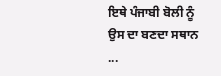ਇਥੇ ਪੰਜਾਬੀ ਬੋਲੀ ਨੂੰ ਉਸ ਦਾ ਬਣਦਾ ਸਥਾਨ ...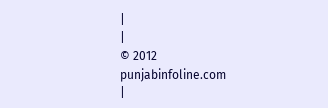|
|
© 2012 punjabinfoline.com
|